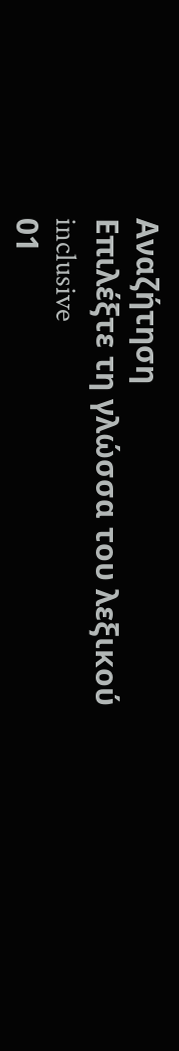Αναζήτηση
Επιλέξτε τη γλώσσα του λεξικού
inclusive
01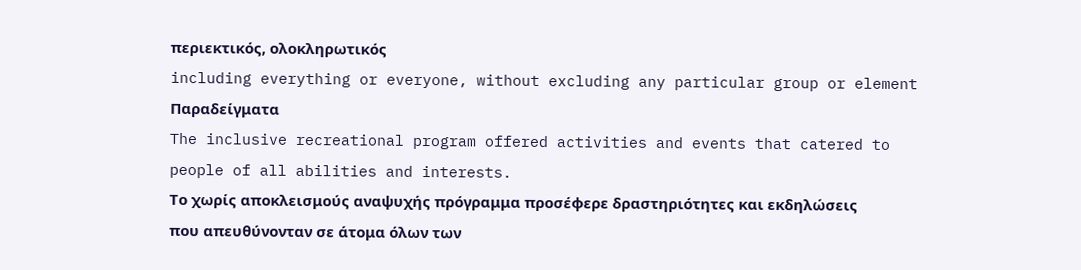περιεκτικός, ολοκληρωτικός
including everything or everyone, without excluding any particular group or element
Παραδείγματα
The inclusive recreational program offered activities and events that catered to people of all abilities and interests.
Το χωρίς αποκλεισμούς αναψυχής πρόγραμμα προσέφερε δραστηριότητες και εκδηλώσεις που απευθύνονταν σε άτομα όλων των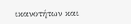ικανοτήτων και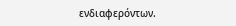ενδιαφερόντων.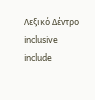Λεξικό Δέντρο
inclusive
include